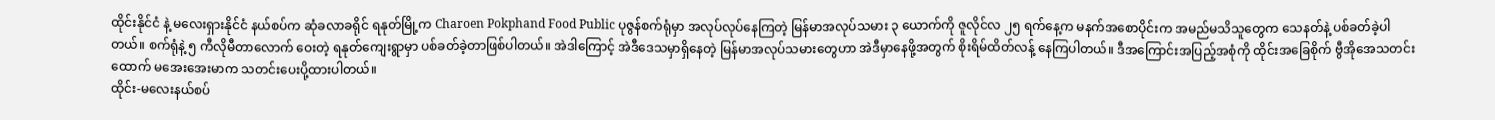ထိုင်းနိုင်ငံ နဲ့ မလေးရှားနိုင်ငံ နယ်စပ်က ဆုံခလာခရိုင် ရနုတ်မြို့က Charoen Pokphand Food Public ပုဇွန်စက်ရုံမှာ အလုပ်လုပ်နေကြတဲ့ မြန်မာအလုပ်သမား ၃ ယောက်ကို ဇူလိုင်လ ၂၅ ရက်နေ့က မနက်အစောပိုင်းက အမည်မသိသူတွေက သေနတ်နဲ့ ပစ်ခတ်ခဲ့ပါတယ်။ စက်ရုံနဲ့ ၅ ကီလိုမီတာလောက် ဝေးတဲ့ ရနုတ်ကျေးရွာမှာ ပစ်ခတ်ခဲ့တာဖြစ်ပါတယ်။ အဲဒါကြောင့် အဲဒီဒေသမှာရှိနေတဲ့ မြန်မာအလုပ်သမားတွေဟာ အဲဒီမှာနေဖို့အတွက် စိုးရိမ်ထိတ်လန့် နေကြပါတယ်။ ဒီအကြောင်းအပြည့်အစုံကို ထိုင်းအခြေစိုက် ဗွီအိုအေသတင်းထောက် မအေးအေးမာက သတင်းပေးပို့ထားပါတယ်။
ထိုင်း-မလေးနယ်စပ်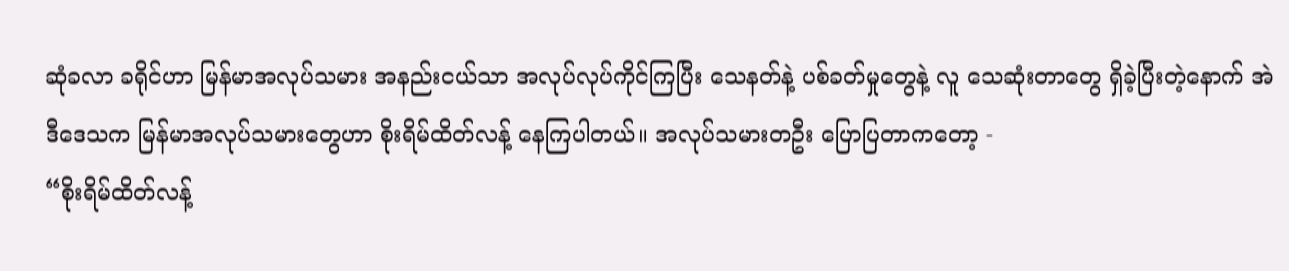ဆုံခလာ ခရိုင်ဟာ မြန်မာအလုပ်သမား အနည်းငယ်သာ အလုပ်လုပ်ကိုင်ကြပြီး သေနတ်နဲ့ ပစ်ခတ်မှုတွေနဲ့ လူ သေဆုံးတာတွေ ရှိခဲ့ပြီးတဲ့နောက် အဲဒီဒေသက မြန်မာအလုပ်သမားတွေဟာ စိုးရိမ်ထိတ်လန့် နေကြပါတယ်။ အလုပ်သမားတဦး ပြောပြတာကတော့ -
“စိုးရိမ်ထိတ်လန့်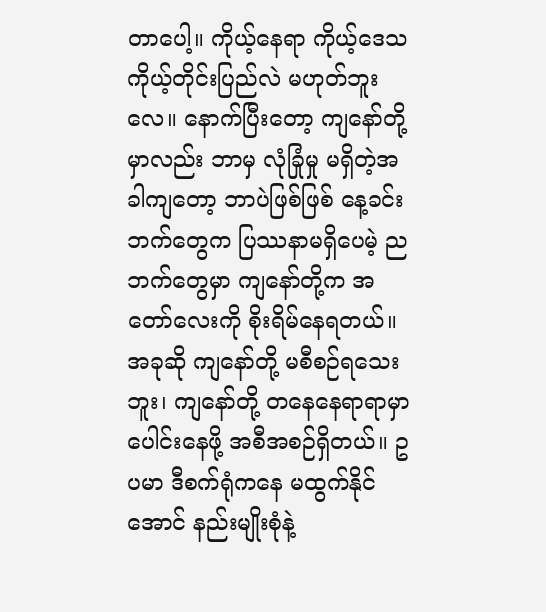တာပေါ့။ ကိုယ့်နေရာ ကိုယ့်ဒေသ ကိုယ့်တိုင်းပြည်လဲ မဟုတ်ဘူးလေ။ နောက်ပြီးတော့ ကျနော်တို့မှာလည်း ဘာမှ လုံခြုံမှု မရှိတဲ့အခါကျတော့ ဘာပဲဖြစ်ဖြစ် နေ့ခင်းဘက်တွေက ပြဿနာမရှိပေမဲ့ ညဘက်တွေမှာ ကျနော်တို့က အတော်လေးကို စိုးရိမ်နေရတယ်။ အခုဆို ကျနော်တို့ မစီစဉ်ရသေးဘူး၊ ကျနော်တို့ တနေနေရာရာမှာ ပေါင်းနေဖို့ အစီအစဉ်ရှိတယ်။ ဥပမာ ဒီစက်ရုံကနေ မထွက်နိုင်အောင် နည်းမျိုးစုံနဲ့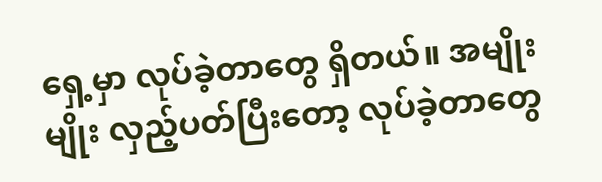ရှေ့မှာ လုပ်ခဲ့တာတွေ ရှိတယ်။ အမျိုးမျိုး လှည့်ပတ်ပြီးတော့ လုပ်ခဲ့တာတွေ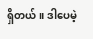ရှိတယ်။ ဒါပေမဲ့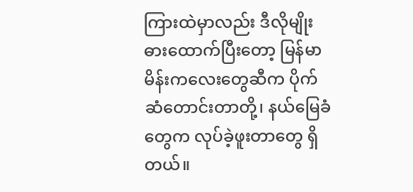ကြားထဲမှာလည်း ဒီလိုမျိုး ဓားထောက်ပြီးတော့ မြန်မာမိန်းကလေးတွေဆီက ပိုက်ဆံတောင်းတာတို့၊ နယ်မြေခံတွေက လုပ်ခဲ့ဖူးတာတွေ ရှိတယ်။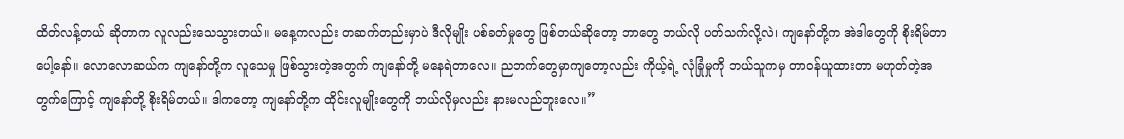ထိတ်လန့်တယ် ဆိုတာက လူလည်းသေသွားတယ်။ မနေ့ကလည်း တဆက်တည်းမှာပဲ ဒီလိုမျိုး ပစ်ခတ်မှုတွေ ဖြစ်တယ်ဆိုတော့ ဘာတွေ ဘယ်လို ပတ်သက်လို့လဲ၊ ကျနော်တို့က အဲဒါတွေကို စိုးရိမ်တာပေါ့နော်။ လောလောဆယ်က ကျနော်တို့က လူသေမှု ဖြစ်သွားတဲ့အတွက် ကျနော်တို့ မနေရဲတာလေ။ ညဘက်တွေမှာကျတော့လည်း ကိုယ့်ရဲ့ လုံခြုံမှုကို ဘယ်သူကမှ တာဝန်ယူထားတာ မဟုတ်တဲ့အတွက်ကြောင့် ကျနော်တို့ စိုးရိမ်တယ်။ ဒါကတော့ ကျနော်တို့က ထိုင်းလူမျိုးတွေကို ဘယ်လိုမှလည်း နားမလည်ဘူးလေ။”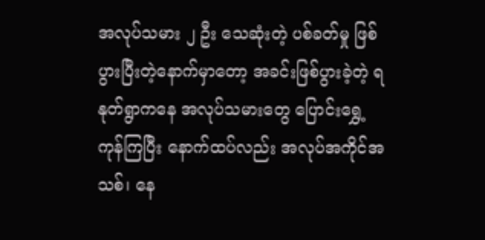အလုပ်သမား ၂ ဦး သေဆုံးတဲ့ ပစ်ခတ်မှု ဖြစ်ပွားပြီးတဲ့နောက်မှာတော့ အခင်းဖြစ်ပွားခဲ့တဲ့ ရနုတ်ရွာကနေ အလုပ်သမားတွေ ပြောင်းရွှေ့ကုန်ကြပြီး နောက်ထပ်လည်း အလုပ်အကိုင်အသစ်၊ နေ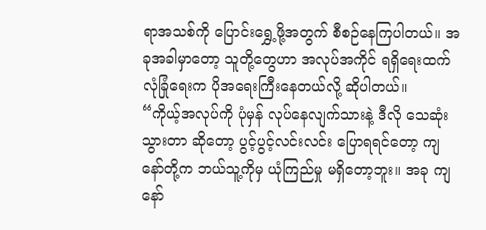ရာအသစ်ကို ပြောင်းရွှေ့ဖို့အတွက် စီစဉ်နေကြပါတယ်။ အခုအခါမှာတော့ သူတို့တွေဟာ အလုပ်အကိုင် ရရှိရေးထက် လုံခြုံရေးက ပိုအရေးကြီးနေတယ်လို့ ဆိုပါတယ်။
“ကိုယ့်အလုပ်ကို ပုံမှန် လုပ်နေလျက်သားနဲ့ ဒီလို သေဆုံးသွားတာ ဆိုတော့ ပွင့်ပွင့်လင်းလင်း ပြောရရင်တော့ ကျနော်တို့က ဘယ်သူ့ကိုမှ ယုံကြည်မှု မရှိတော့ဘူး။ အခု ကျနော်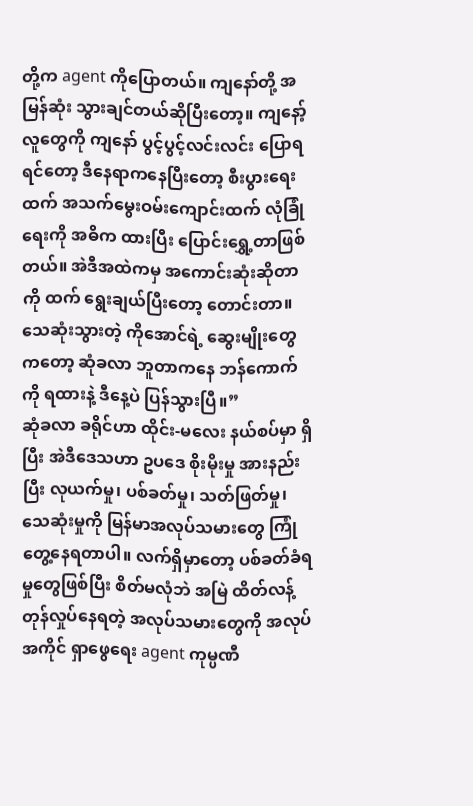တို့က agent ကိုပြောတယ်။ ကျနော်တို့ အမြန်ဆုံး သွားချင်တယ်ဆိုပြီးတော့။ ကျနော့်လူတွေကို ကျနော် ပွင့်ပွင့်လင်းလင်း ပြောရရင်တော့ ဒီနေရာကနေပြီးတော့ စီးပွားရေးထက် အသက်မွေးဝမ်းကျောင်းထက် လုံခြုံရေးကို အဓိက ထားပြီး ပြောင်းရွှေ့တာဖြစ်တယ်။ အဲဒီအထဲကမှ အကောင်းဆုံးဆိုတာကို ထက် ရွေးချယ်ပြီးတော့ တောင်းတာ။ သေဆုံးသွားတဲ့ ကိုအောင်ရဲ့ ဆွေးမျိုးတွေကတော့ ဆုံခလာ ဘူတာကနေ ဘန်ကောက်ကို ရထားနဲ့ ဒီနေ့ပဲ ပြန်သွားပြီ။”
ဆုံခလာ ခရိုင်ဟာ ထိုင်း-မလေး နယ်စပ်မှာ ရှိပြီး အဲဒီဒေသဟာ ဥပဒေ စိုးမိုးမှု အားနည်းပြီး လုယက်မှု၊ ပစ်ခတ်မှု၊ သတ်ဖြတ်မှု၊ သေဆုံးမှုကို မြန်မာအလုပ်သမားတွေ ကြုံတွေ့နေရတာပါ။ လက်ရှိမှာတော့ ပစ်ခတ်ခံရမှုတွေဖြစ်ပြီး စိတ်မလုံဘဲ အမြဲ ထိတ်လန့် တုန်လှုပ်နေရတဲ့ အလုပ်သမားတွေကို အလုပ်အကိုင် ရှာဖွေရေး agent ကုမ္ပဏီ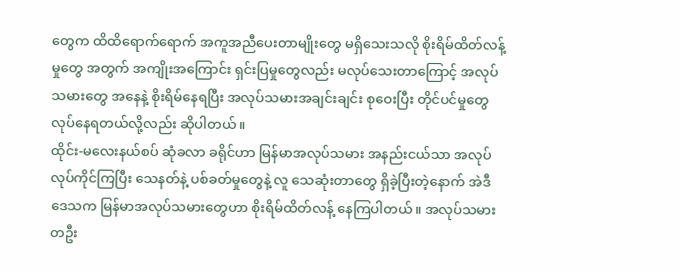တွေက ထိထိရောက်ရောက် အကူအညီပေးတာမျိုးတွေ မရှိသေးသလို စိုးရိမ်ထိတ်လန့်မှုတွေ အတွက် အကျိုးအကြောင်း ရှင်းပြမှုတွေလည်း မလုပ်သေးတာကြောင့် အလုပ်သမားတွေ အနေနဲ့ စိုးရိမ်နေရပြီး အလုပ်သမားအချင်းချင်း စုဝေးပြီး တိုင်ပင်မှုတွေ လုပ်နေရတယ်လို့လည်း ဆိုပါတယ်။
ထိုင်း-မလေးနယ်စပ် ဆုံခလာ ခရိုင်ဟာ မြန်မာအလုပ်သမား အနည်းငယ်သာ အလုပ်လုပ်ကိုင်ကြပြီး သေနတ်နဲ့ ပစ်ခတ်မှုတွေနဲ့ လူ သေဆုံးတာတွေ ရှိခဲ့ပြီးတဲ့နောက် အဲဒီဒေသက မြန်မာအလုပ်သမားတွေဟာ စိုးရိမ်ထိတ်လန့် နေကြပါတယ်။ အလုပ်သမားတဦး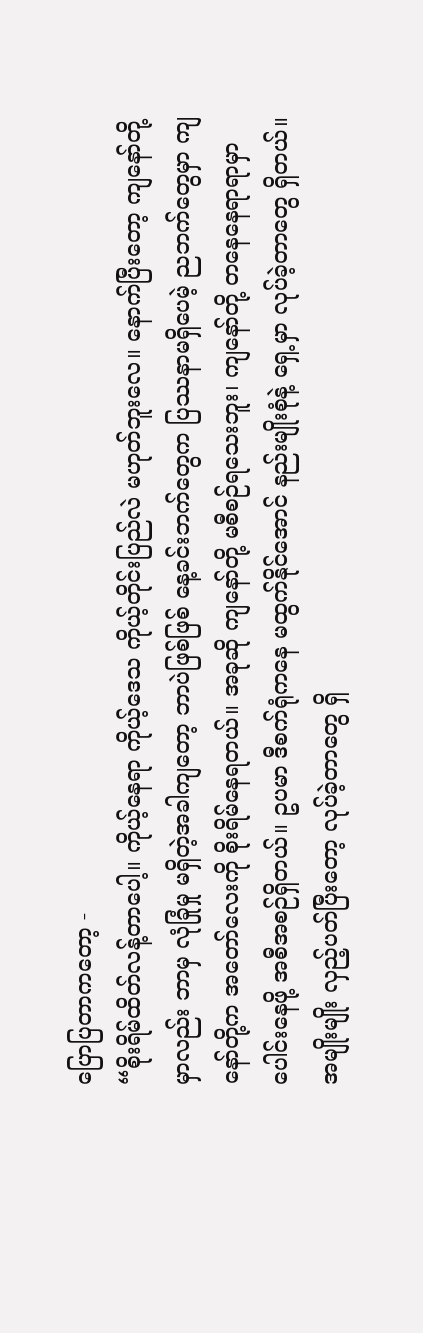ပြောပြတာကတော့ -
“စိုးရိမ်ထိတ်လန့်တာပေါ့။ ကိုယ့်နေရာ ကိုယ့်ဒေသ ကိုယ့်တိုင်းပြည်လဲ မဟုတ်ဘူးလေ။ နောက်ပြီးတော့ ကျနော်တို့မှာလည်း ဘာမှ လုံခြုံမှု မရှိတဲ့အခါကျတော့ ဘာပဲဖြစ်ဖြစ် နေ့ခင်းဘက်တွေက ပြဿနာမရှိပေမဲ့ ညဘက်တွေမှာ ကျနော်တို့က အတော်လေးကို စိုးရိမ်နေရတယ်။ အခုဆို ကျနော်တို့ မစီစဉ်ရသေးဘူး၊ ကျနော်တို့ တနေနေရာရာမှာ ပေါင်းနေဖို့ အစီအစဉ်ရှိတယ်။ ဥပမာ ဒီစက်ရုံကနေ မထွက်နိုင်အောင် နည်းမျိုးစုံနဲ့ ရှေ့မှာ လုပ်ခဲ့တာတွေ ရှိတယ်။ အမျိုးမျိုး လှည့်ပတ်ပြီးတော့ လုပ်ခဲ့တာတွေ ရှိ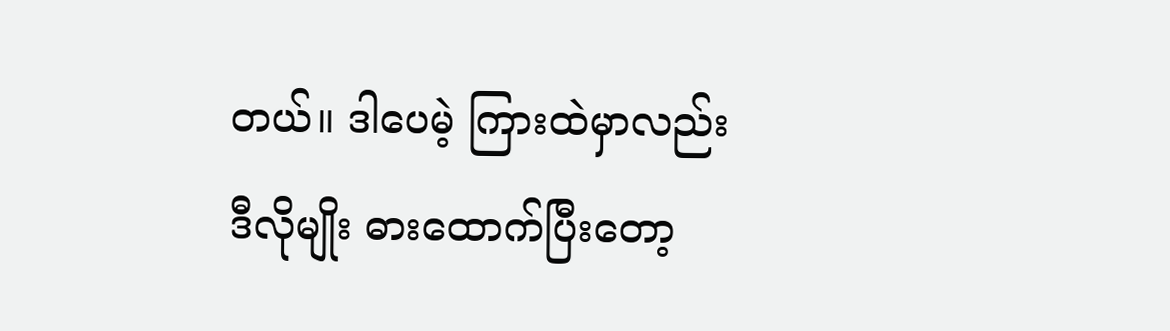တယ်။ ဒါပေမဲ့ ကြားထဲမှာလည်း ဒီလိုမျိုး ဓားထောက်ပြီးတော့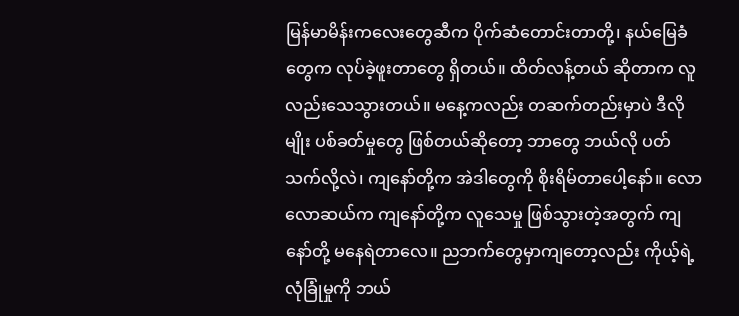မြန်မာမိန်းကလေးတွေဆီက ပိုက်ဆံတောင်းတာတို့၊ နယ်မြေခံတွေက လုပ်ခဲ့ဖူးတာတွေ ရှိတယ်။ ထိတ်လန့်တယ် ဆိုတာက လူလည်းသေသွားတယ်။ မနေ့ကလည်း တဆက်တည်းမှာပဲ ဒီလိုမျိုး ပစ်ခတ်မှုတွေ ဖြစ်တယ်ဆိုတော့ ဘာတွေ ဘယ်လို ပတ်သက်လို့လဲ၊ ကျနော်တို့က အဲဒါတွေကို စိုးရိမ်တာပေါ့နော်။ လောလောဆယ်က ကျနော်တို့က လူသေမှု ဖြစ်သွားတဲ့အတွက် ကျနော်တို့ မနေရဲတာလေ။ ညဘက်တွေမှာကျတော့လည်း ကိုယ့်ရဲ့ လုံခြုံမှုကို ဘယ်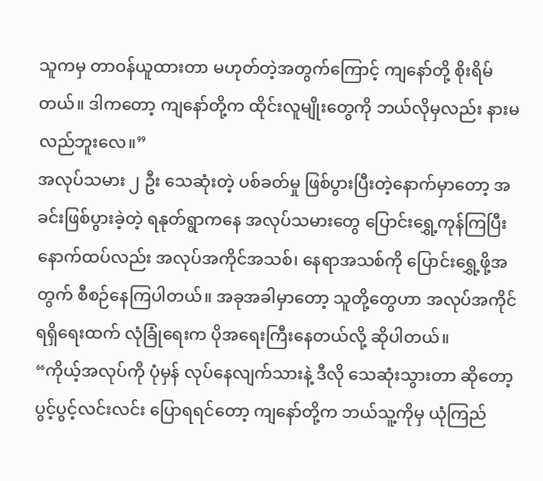သူကမှ တာဝန်ယူထားတာ မဟုတ်တဲ့အတွက်ကြောင့် ကျနော်တို့ စိုးရိမ်တယ်။ ဒါကတော့ ကျနော်တို့က ထိုင်းလူမျိုးတွေကို ဘယ်လိုမှလည်း နားမလည်ဘူးလေ။”
အလုပ်သမား ၂ ဦး သေဆုံးတဲ့ ပစ်ခတ်မှု ဖြစ်ပွားပြီးတဲ့နောက်မှာတော့ အခင်းဖြစ်ပွားခဲ့တဲ့ ရနုတ်ရွာကနေ အလုပ်သမားတွေ ပြောင်းရွှေ့ကုန်ကြပြီး နောက်ထပ်လည်း အလုပ်အကိုင်အသစ်၊ နေရာအသစ်ကို ပြောင်းရွှေ့ဖို့အတွက် စီစဉ်နေကြပါတယ်။ အခုအခါမှာတော့ သူတို့တွေဟာ အလုပ်အကိုင် ရရှိရေးထက် လုံခြုံရေးက ပိုအရေးကြီးနေတယ်လို့ ဆိုပါတယ်။
“ကိုယ့်အလုပ်ကို ပုံမှန် လုပ်နေလျက်သားနဲ့ ဒီလို သေဆုံးသွားတာ ဆိုတော့ ပွင့်ပွင့်လင်းလင်း ပြောရရင်တော့ ကျနော်တို့က ဘယ်သူ့ကိုမှ ယုံကြည်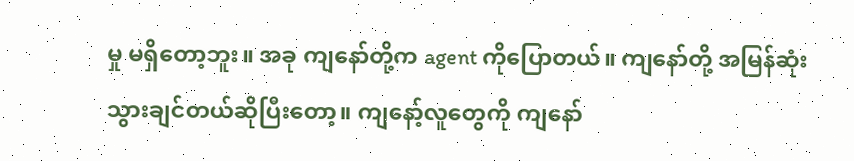မှု မရှိတော့ဘူး။ အခု ကျနော်တို့က agent ကိုပြောတယ်။ ကျနော်တို့ အမြန်ဆုံး သွားချင်တယ်ဆိုပြီးတော့။ ကျနော့်လူတွေကို ကျနော်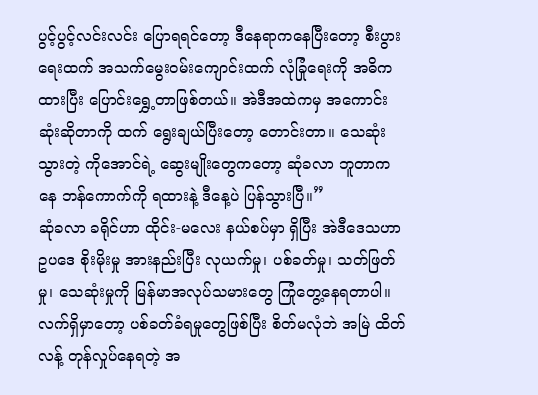ပွင့်ပွင့်လင်းလင်း ပြောရရင်တော့ ဒီနေရာကနေပြီးတော့ စီးပွားရေးထက် အသက်မွေးဝမ်းကျောင်းထက် လုံခြုံရေးကို အဓိက ထားပြီး ပြောင်းရွှေ့တာဖြစ်တယ်။ အဲဒီအထဲကမှ အကောင်းဆုံးဆိုတာကို ထက် ရွေးချယ်ပြီးတော့ တောင်းတာ။ သေဆုံးသွားတဲ့ ကိုအောင်ရဲ့ ဆွေးမျိုးတွေကတော့ ဆုံခလာ ဘူတာကနေ ဘန်ကောက်ကို ရထားနဲ့ ဒီနေ့ပဲ ပြန်သွားပြီ။”
ဆုံခလာ ခရိုင်ဟာ ထိုင်း-မလေး နယ်စပ်မှာ ရှိပြီး အဲဒီဒေသဟာ ဥပဒေ စိုးမိုးမှု အားနည်းပြီး လုယက်မှု၊ ပစ်ခတ်မှု၊ သတ်ဖြတ်မှု၊ သေဆုံးမှုကို မြန်မာအလုပ်သမားတွေ ကြုံတွေ့နေရတာပါ။ လက်ရှိမှာတော့ ပစ်ခတ်ခံရမှုတွေဖြစ်ပြီး စိတ်မလုံဘဲ အမြဲ ထိတ်လန့် တုန်လှုပ်နေရတဲ့ အ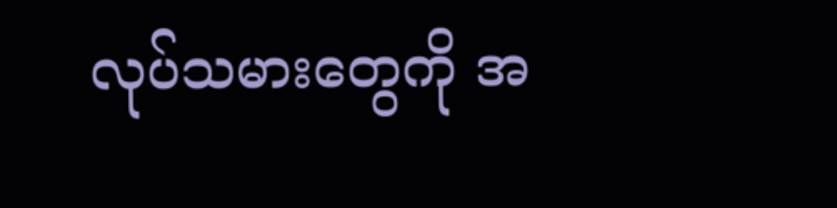လုပ်သမားတွေကို အ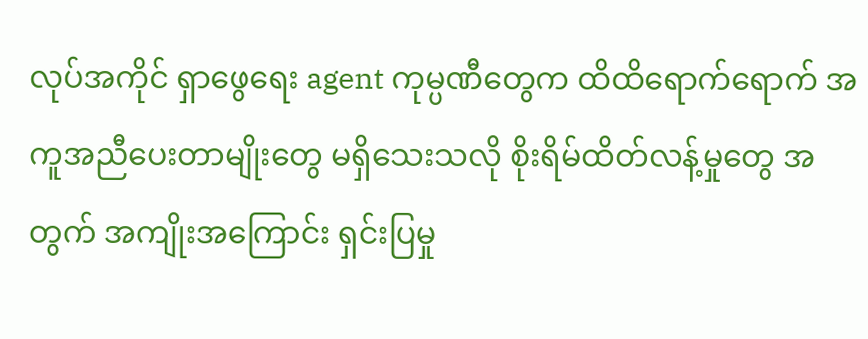လုပ်အကိုင် ရှာဖွေရေး agent ကုမ္ပဏီတွေက ထိထိရောက်ရောက် အကူအညီပေးတာမျိုးတွေ မရှိသေးသလို စိုးရိမ်ထိတ်လန့်မှုတွေ အတွက် အကျိုးအကြောင်း ရှင်းပြမှု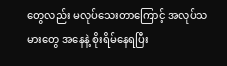တွေလည်း မလုပ်သေးတာကြောင့် အလုပ်သမားတွေ အနေနဲ့ စိုးရိမ်နေရပြီး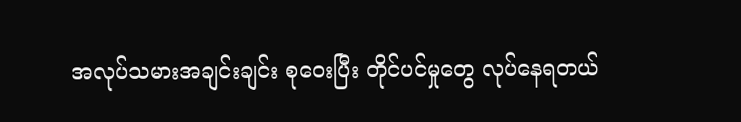အလုပ်သမားအချင်းချင်း စုဝေးပြီး တိုင်ပင်မှုတွေ လုပ်နေရတယ်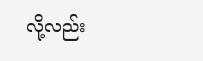လို့လည်း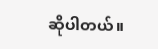ဆိုပါတယ်။